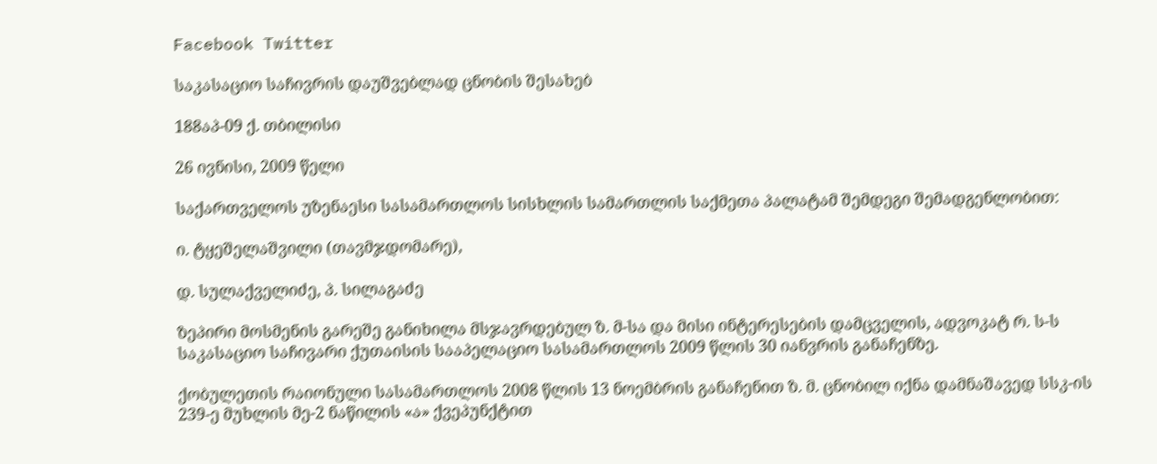Facebook Twitter

საკასაციო საჩივრის დაუშვებლად ცნობის შესახებ

188აპ-09 ქ. თბილისი

26 ივნისი, 2009 წელი

საქართველოს უზენაესი სასამართლოს სისხლის სამართლის საქმეთა პალატამ შემდეგი შემადგენლობით:

ი. ტყეშელაშვილი (თავმჯდომარე),

დ. სულაქველიძე, პ. სილაგაძე

ზეპირი მოსმენის გარეშე განიხილა მსჯავრდებულ ზ. მ-სა და მისი ინტერესების დამცველის, ადვოკატ რ. ს-ს საკასაციო საჩივარი ქუთაისის სააპელაციო სასამართლოს 2009 წლის 30 იანვრის განაჩენზე.

ქობულეთის რაიონული სასამართლოს 2008 წლის 13 ნოემბრის განაჩენით ზ. მ. ცნობილ იქნა დამნაშავედ სსკ-ის 239-ე მუხლის მე-2 ნაწილის «ა» ქვეპუნქტით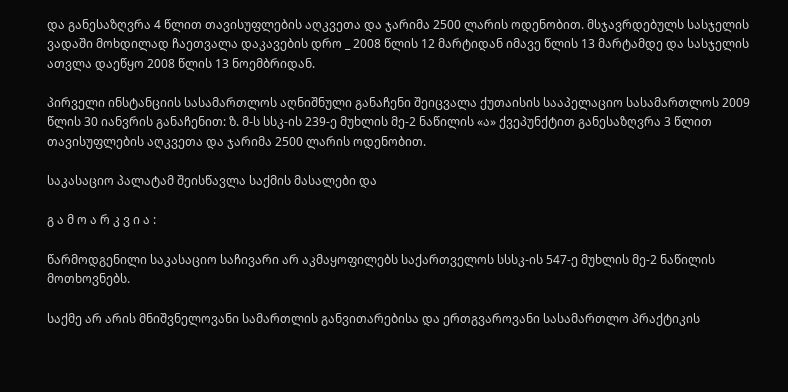და განესაზღვრა 4 წლით თავისუფლების აღკვეთა და ჯარიმა 2500 ლარის ოდენობით. მსჯავრდებულს სასჯელის ვადაში მოხდილად ჩაეთვალა დაკავების დრო _ 2008 წლის 12 მარტიდან იმავე წლის 13 მარტამდე და სასჯელის ათვლა დაეწყო 2008 წლის 13 ნოემბრიდან.

პირველი ინსტანციის სასამართლოს აღნიშნული განაჩენი შეიცვალა ქუთაისის სააპელაციო სასამართლოს 2009 წლის 30 იანვრის განაჩენით: ზ. მ-ს სსკ-ის 239-ე მუხლის მე-2 ნაწილის «ა» ქვეპუნქტით განესაზღვრა 3 წლით თავისუფლების აღკვეთა და ჯარიმა 2500 ლარის ოდენობით.

საკასაციო პალატამ შეისწავლა საქმის მასალები და

გ ა მ ო ა რ კ ვ ი ა :

წარმოდგენილი საკასაციო საჩივარი არ აკმაყოფილებს საქართველოს სსსკ-ის 547-ე მუხლის მე-2 ნაწილის მოთხოვნებს.

საქმე არ არის მნიშვნელოვანი სამართლის განვითარებისა და ერთგვაროვანი სასამართლო პრაქტიკის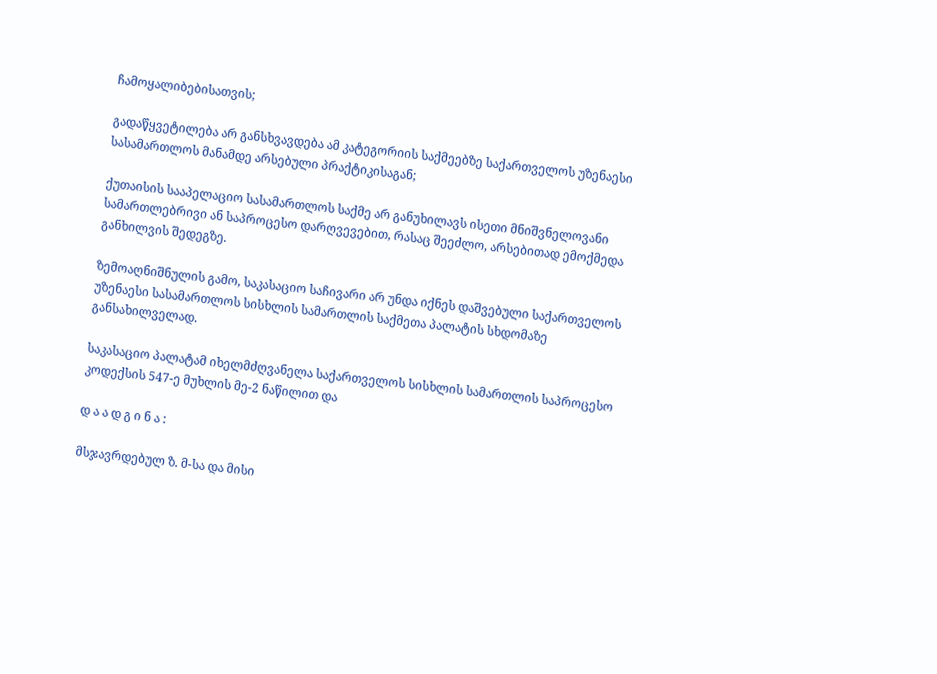ჩამოყალიბებისათვის;

გადაწყვეტილება არ განსხვავდება ამ კატეგორიის საქმეებზე საქართველოს უზენაესი სასამართლოს მანამდე არსებული პრაქტიკისაგან;

ქუთაისის სააპელაციო სასამართლოს საქმე არ განუხილავს ისეთი მნიშვნელოვანი სამართლებრივი ან საპროცესო დარღვევებით, რასაც შეეძლო, არსებითად ემოქმედა განხილვის შედეგზე.

ზემოაღნიშნულის გამო, საკასაციო საჩივარი არ უნდა იქნეს დაშვებული საქართველოს უზენაესი სასამართლოს სისხლის სამართლის საქმეთა პალატის სხდომაზე განსახილველად.

საკასაციო პალატამ იხელმძღვანელა საქართველოს სისხლის სამართლის საპროცესო კოდექსის 547-ე მუხლის მე-2 ნაწილით და

დ ა ა დ გ ი ნ ა :

მსჯავრდებულ ზ. მ-სა და მისი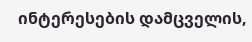ინტერესების დამცველის,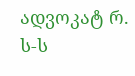ადვოკატ რ. ს-ს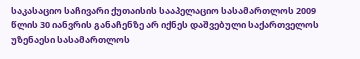საკასაციო საჩივარი ქუთაისის სააპელაციო სასამართლოს 2009 წლის 30 იანვრის განაჩენზე არ იქნეს დაშვებული საქართველოს უზენაესი სასამართლოს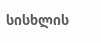სისხლის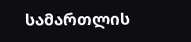სამართლის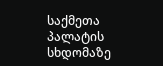საქმეთა პალატის სხდომაზე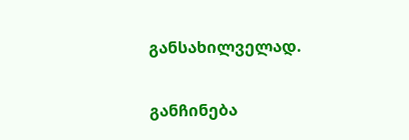განსახილველად.

განჩინება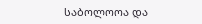საბოლოოა და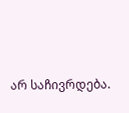არ საჩივრდება.